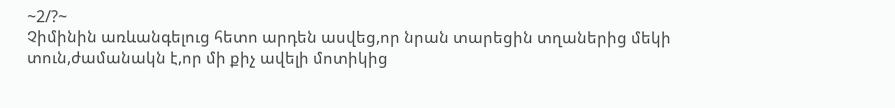~2/?~
Չիմինին առևանգելուց հետո արդեն ասվեց,որ նրան տարեցին տղաներից մեկի տուն,ժամանակն է,որ մի քիչ ավելի մոտիկից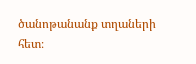ծանոթանանք տղաների հետ։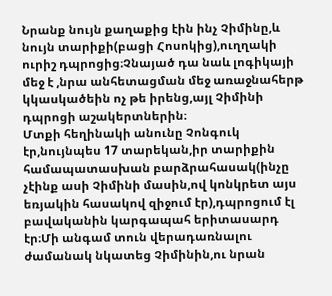Նրանք նույն քաղաքից էին ինչ Չիմինը,և նույն տարիքի(բացի Հոսոկից),ուղղակի ուրիշ դպրոցից։Չնայած դա նաև լոգիկայի մեջ է ,նրա անհետացման մեջ առաջնահերթ կկասկածեին ոչ թե իրենց,այլ Չիմինի դպրոցի աշակերտներին։
Մտքի հեղինակի անունը Չոնգուկ էր,նույնպես 17 տարեկան,իր տարիքին համապատասխան բարձրահասակ(ինչը չէինք ասի Չիմինի մասին,ով կոնկրետ այս եռյակին հասակով զիջում էր),դպրոցում էլ բավականին կարգապահ երիտասարդ էր։Մի անգամ տուն վերադառնալու ժամանակ նկատեց Չիմինին,ու նրան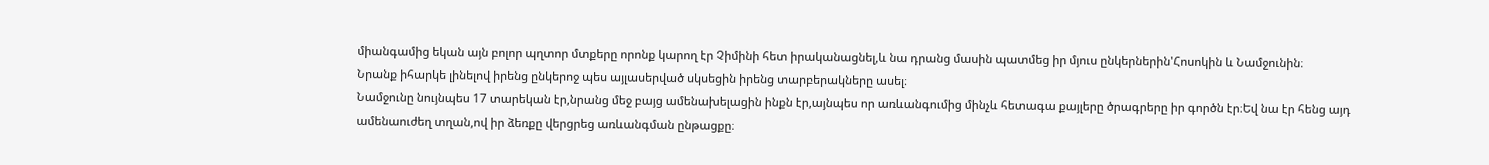միանգամից եկան այն բոլոր պղտոր մտքերը որոնք կարող էր Չիմինի հետ իրականացնել,և նա դրանց մասին պատմեց իր մյուս ընկերներին'Հոսոկին և Նամջունին։
Նրանք իհարկե լինելով իրենց ընկերոջ պես այլասերված սկսեցին իրենց տարբերակները ասել։
Նամջունը նույնպես 17 տարեկան էր,նրանց մեջ բայց ամենախելացին ինքն էր,այնպես որ առևանգումից մինչև հետագա քայլերը ծրագրերը իր գործն էր։Եվ նա էր հենց այդ ամենաուժեղ տղան,ով իր ձեռքը վերցրեց առևանգման ընթացքը։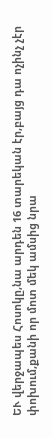ԵՒ վերջապես Հոսոկը,նա արդեն 16 տարեկան էր,բայց դա ոչինչ չէր փոխում,քանի որ մոտ մեկ ամսից նրա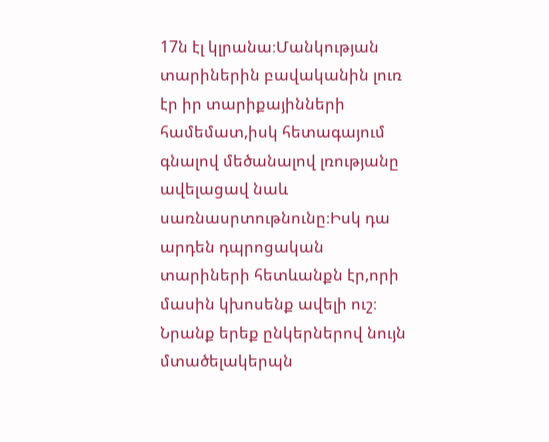17ն էլ կլրանա։Մանկության տարիներին բավականին լուռ էր իր տարիքայինների համեմատ,իսկ հետագայում գնալով մեծանալով լռությանը ավելացավ նաև սառնասրտութնունը։Իսկ դա արդեն դպրոցական տարիների հետևանքն էր,որի մասին կխոսենք ավելի ուշ։
Նրանք երեք ընկերներով նույն մտածելակերպն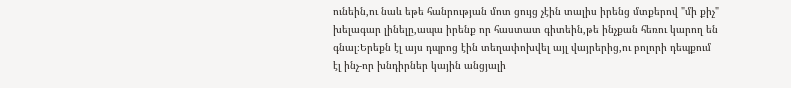ունեին,ու նաև եթե հանրության մոտ ցույց չէին տալիս իրենց մտքերով "մի քիչ" խելագար լինելը,ապա իրենք որ հաստատ գիտեին,թե ինչքան հեռու կարող են գնալ։Երեքն էլ այս դպրոց էին տեղափոխվել այլ վայրերից,ու բոլորի դեպքում էլ ինչ-որ խնդիրներ կային անցյալի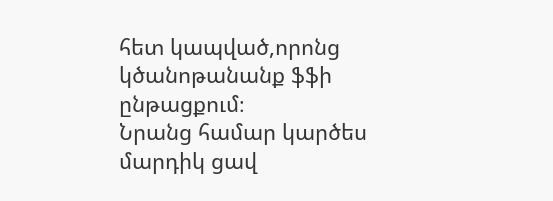հետ կապված,որոնց կծանոթանանք ֆֆի ընթացքում։
Նրանց համար կարծես մարդիկ ցավ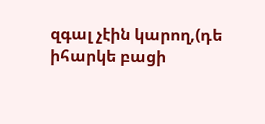զգալ չէին կարող,(դե իհարկե բացի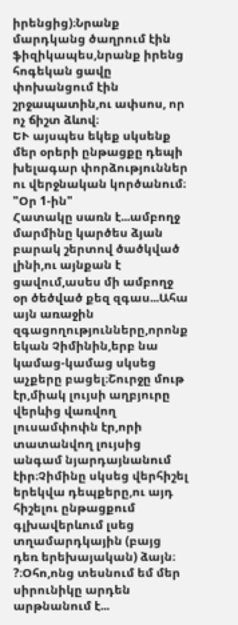իրենցից)։Նրանք մարդկանց ծաղրում էին ֆիզիկապես,նրանք իրենց հոգեկան ցավը փոխանցում էին շրջապատին,ու ափսոս, որ ոչ ճիշտ ձևով։
ԵՒ այսպես եկեք սկսենք մեր օրերի ընթացքը դեպի խելագար փորձություններ ու վերջնական կործանում։
"Օր 1-ին"
Հատակը սառն է...ամբողջ մարմինը կարծես ձյան բարակ շերտով ծածկված լինի,ու այնքան է ցավում,ասես մի ամբողջ օր ծեծված քեզ զգաս...Ահա այն առաջին զգացողությունները,որոնք եկան Չիմինին,երբ նա կամաց-կամաց սկսեց աչքերը բացել։Շուրջը մութ էր,միակ լույսի աղբյուրը վերևից վառվող լուսամփոփն էր,որի տատանվող լույսից անգամ նյարդայնանում էիր։Չիմինը սկսեց վերհիշել երեկվա դեպքերը,ու այդ հիշելու ընթացքում գլխավերևում լսեց տղամարդկային (բայց դեռ երեխայական) ձայն։
?։Օհո,ոնց տեսնում եմ մեր սիրունիկը արդեն արթնանում է...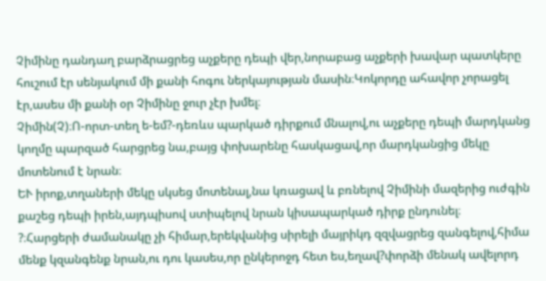Չիմինը դանդաղ բարձրացրեց աչքերը դեպի վեր,նորաբաց աչքերի խավար պատկերը հուշում էր սենյակում մի քանի հոգու ներկայության մասին։Կոկորդը ահավոր չորացել էր,ասես մի քանի օր Չիմինը ջուր չէր խմել։
Չիմին(Չ)։Ո-որտ-տեղ ե-եմ?-դեռևս պարկած դիրքում մնալով,ու աչքերը դեպի մարդկանց կողմը պարզած հարցրեց նա,բայց փոխարենը հասկացավ,որ մարդկանցից մեկը մոտենում է նրան։
ԵՒ իրոք,տղաների մեկը սկսեց մոտենալ,նա կռացավ և բռնելով Չիմինի մազերից ուժգին քաշեց դեպի իրեն,այդպիսով ստիպելով նրան կիսապարկած դիրք ընդունել։
?։Հարցերի ժամանակը չի հիմար,երեկվանից սիրելի մայրիկդ զզվացրեց զանգելով,հիմա մենք կզանգենք նրան,ու դու կասես,որ ընկերոջդ հետ ես,եղավ?փորձի մենակ ավելորդ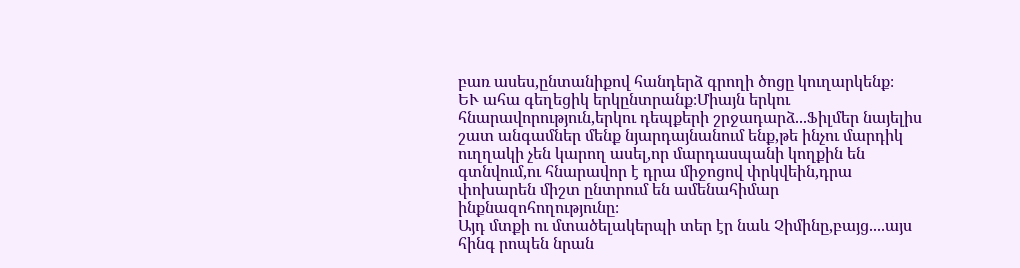բառ ասես,ընտանիքով հանդերձ գրողի ծոցը կուղարկենք։
ԵՒ ահա գեղեցիկ երկընտրանք։Միայն երկու հնարավորություն,երկու դեպքերի շրջադարձ...Ֆիլմեր նայելիս շատ անգամներ մենք նյարդայնանում ենք,թե ինչու մարդիկ ուղղակի չեն կարող ասել,որ մարդասպանի կողքին են գտնվում,ու հնարավոր է դրա միջոցով փրկվեին,դրա փոխարեն միշտ ընտրում են ամենահիմար ինքնազոհողությունը։
Այդ մտքի ու մտածելակերպի տեր էր նաև Չիմինը,բայց....այս հինգ րոպեն նրան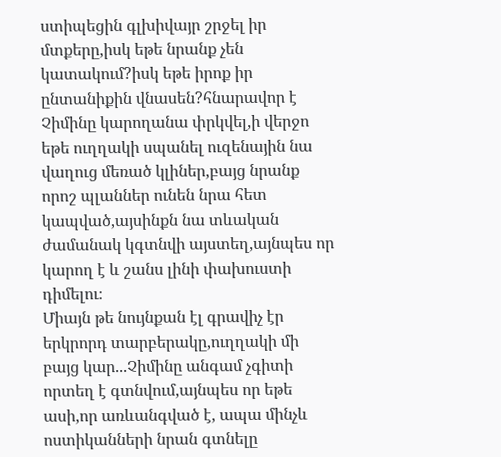ստիպեցին գլխիվայր շրջել իր մտքերը,իսկ եթե նրանք չեն կատակում?իսկ եթե իրոք իր ընտանիքին վնասեն?հնարավոր է Չիմինը կարողանա փրկվել,ի վերջո եթե ուղղակի սպանել ուզենային նա վաղուց մեռած կլիներ,բայց նրանք որոշ պլաններ ունեն նրա հետ կապված,այսինքն նա տևական ժամանակ կգտնվի այստեղ,այնպես որ կարող է և շանս լինի փախուստի դիմելու։
Միայն թե նույնքան էլ գրավիչ էր երկրորդ տարբերակը,ուղղակի մի բայց կար...Չիմինը անգամ չգիտի որտեղ է գտնվում,այնպես որ եթե ասի,որ առևանգված է, ապա մինչև ոստիկանների նրան գտնելը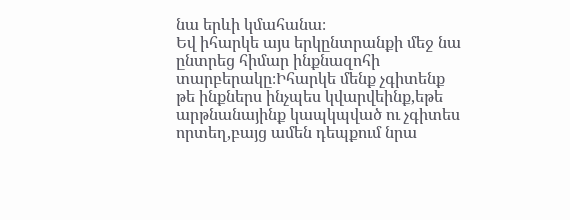նա երևի կմահանա։
Եվ իհարկե այս երկընտրանքի մեջ նա ընտրեց հիմար ինքնազոհի տարբերակը։Իհարկե մենք չգիտենք թե ինքներս ինչպես կվարվեինք,եթե արթնանայինք կապկպված ու չգիտես որտեղ,բայց ամեն դեպքում նրա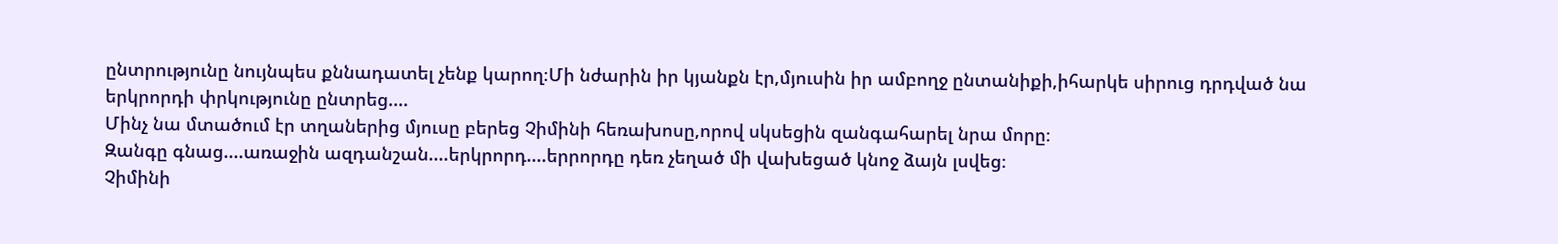ընտրությունը նույնպես քննադատել չենք կարող։Մի նժարին իր կյանքն էր,մյուսին իր ամբողջ ընտանիքի,իհարկե սիրուց դրդված նա երկրորդի փրկությունը ընտրեց....
Մինչ նա մտածում էր տղաներից մյուսը բերեց Չիմինի հեռախոսը,որով սկսեցին զանգահարել նրա մորը։
Զանգը գնաց....առաջին ազդանշան....երկրորդ....երրորդը դեռ չեղած մի վախեցած կնոջ ձայն լսվեց։
Չիմինի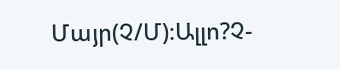Մայր(Չ/Մ)։Ալլո?Չ-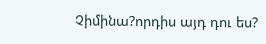Չիմինա?որդիս այդ դու ես?